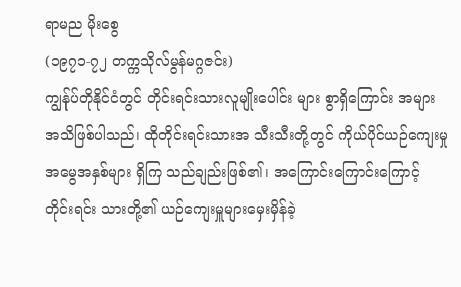ရာမည မိုးစွေ
(၁၉၇၁-၇၂ တက္ကသိုလ်မွန်မဂ္ဂဇင်း)
ကျွန်ုပ်တိုနိုင်ငံတွင် တိုင်းရင်းသားလူမျိုးပေါင်း များ စွာရှိကြောင်း အများအသိဖြစ်ပါသည်၊ ထိုတိုင်းရင်းသားအ သီးသီးတို့တွင် ကိုယ်ပိုင်ယဉ်ကျေးမှု အမွေအနှစ်များ ရှိကြ သည်ချည်းဖြစ်၏၊ အကြောင်းကြောင်းကြောင့် တိုင်းရင်း သားတို့၏ ယဉ်ကျေးမှူများမှေးမှိန်ခဲ့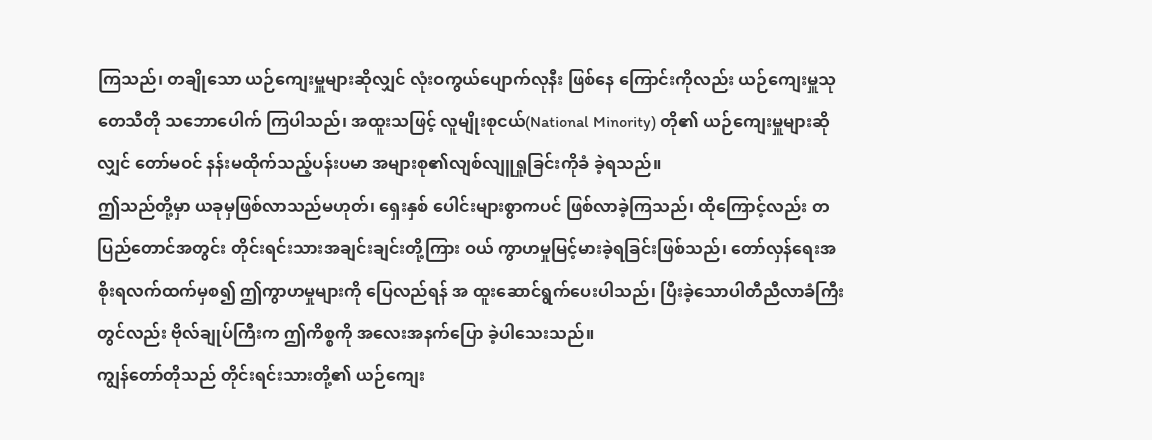ကြသည်၊ တချိုသော ယဉ်ကျေးမှူများဆိုလျှင် လုံးဝကွယ်ပျောက်လုနီး ဖြစ်နေ ကြောင်းကိုလည်း ယဉ်ကျေးမှူသုတေသီတို သဘောပေါက် ကြပါသည်၊ အထူးသဖြင့် လူမျိုးစုငယ်(National Minority) တို၏ ယဉ်ကျေးမှူများဆိုလျှင် တော်မဝင် နန်းမထိုက်သည့်ပန်းပမာ အများစု၏လျစ်လျူရှုခြင်းကိုခံ ခဲ့ရသည်။
ဤသည်တို့မှာ ယခုမှဖြစ်လာသည်မဟုတ်၊ ရှေးနှစ် ပေါင်းများစွာကပင် ဖြစ်လာခဲ့ကြသည်၊ ထိုကြောင့်လည်း တပြည်တောင်အတွင်း တိုင်းရင်းသားအချင်းချင်းတို့ကြား ဝယ် ကွာဟမှုမြင့်မားခဲ့ရခြင်းဖြစ်သည်၊ တော်လှန်ရေးအ စိုးရလက်ထက်မှစ၍ ဤကွာဟမှုများကို ပြေလည်ရန် အ ထူးဆောင်ရွက်ပေးပါသည်၊ ပြီးခဲ့သောပါတီညီလာခံကြီး တွင်လည်း ဗိုလ်ချုပ်ကြီးက ဤကိစ္စကို အလေးအနက်ပြော ခဲ့ပါသေးသည်။
ကျွန်တော်တိုသည် တိုင်းရင်းသားတို့၏ ယဉ်ကျေး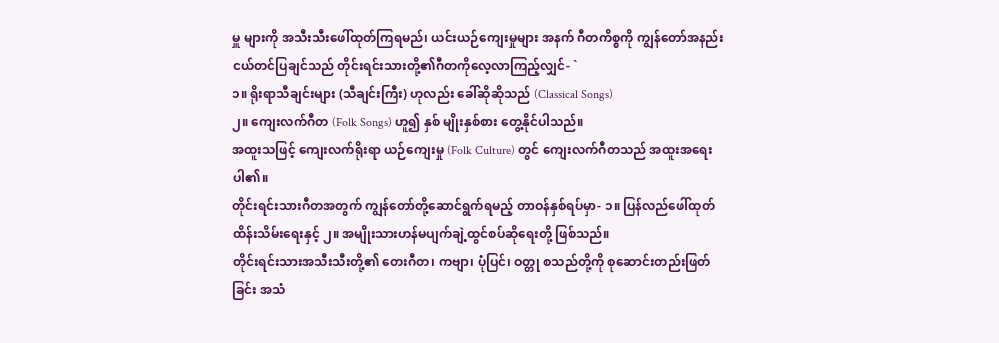မှူ များကို အသီးသီးဖေါ်ထုတ်ကြရမည်၊ ယင်းယဉ်ကျေးမှုများ အနက် ဂီတကိစ္စကို ကျွန်တော်အနည်းငယ်တင်ပြချင်သည် တိုင်းရင်းသားတို့၏ဂီတကိုလေ့လာကြည့်လျှင်- `
၁။ ရိုးရာသီချင်းများ (သီချင်းကြီး) ဟုလည်း ခေါ်ဆိုဆိုသည် (Classical Songs)
၂။ ကျေးလက်ဂီတ (Folk Songs) ဟူ၍ နှစ် မျိုးနှစ်စား တွေ့နိုင်ပါသည်။
အထူးသဖြင့် ကျေးလက်ရိုးရာ ယဉ်ကျေးမှု (Folk Culture) တွင် ကျေးလက်ဂီတသည် အထူးအရေးပါ၏။
တိုင်းရင်းသားဂီတအတွက် ကျွန်တော်တို့ဆောင်ရွက်ရမည့် တာဝန်နှစ်ရပ်မှာ- ၁။ ပြန်လည်ဖေါ်ထုတ်ထိန်းသိမ်းရေးနှင့် ၂။ အမျိုးသားဟန်မပျက်ချဲ့ထွင်စပ်ဆိုရေးတို့ ဖြစ်သည်။
တိုင်းရင်းသားအသီးသီးတို့၏ တေးဂီတ၊ ကဗျာ၊ ပုံပြင်၊ ဝတ္တု စသည်တို့ကို စုဆောင်းတည်းဖြတ်ခြင်း အသံ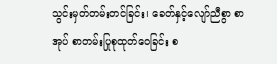သွင်းမှတ်တမ်းတင်ခြင်း၊ ခေတ်နှင့်လျော်ညီစွာ စာအုပ် စာတမ်းပြုစုထုတ်ဝေခြင်း စ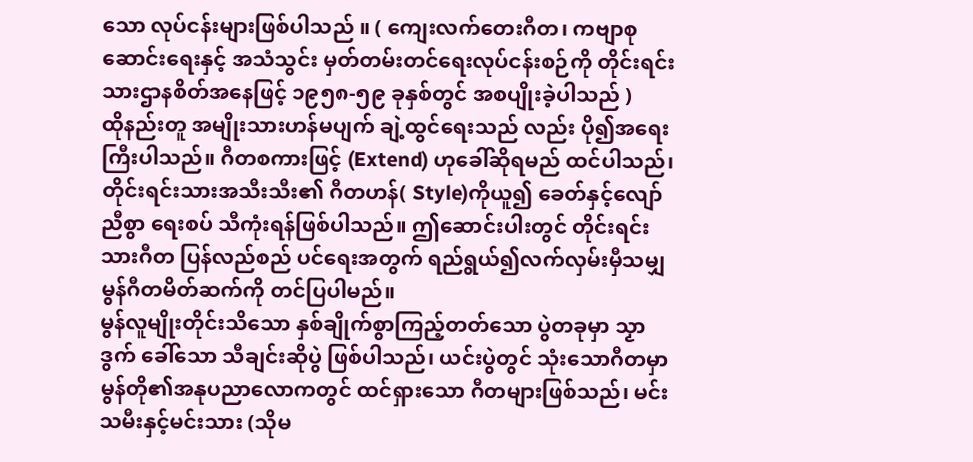သော လုပ်ငန်းများဖြစ်ပါသည် ။ ( ကျေးလက်တေးဂီတ၊ ကဗျာစုဆောင်းရေးနှင့် အသံသွင်း မှတ်တမ်းတင်ရေးလုပ်ငန်းစဉ်ကို တိုင်းရင်းသားဌာနစိတ်အနေဖြင့် ၁၉၅၈-၅၉ ခုနှစ်တွင် အစပျိုးခဲ့ပါသည် )
ထိုနည်းတူ အမျိုးသားဟန်မပျက် ချဲ့ထွင်ရေးသည် လည်း ပို၍အရေးကြီးပါသည်။ ဂီတစကားဖြင့် (Extend) ဟုခေါ်ဆိုရမည် ထင်ပါသည်၊ တိုင်းရင်းသားအသီးသီး၏ ဂီတဟန်( Style)ကိုယူ၍ ခေတ်နှင့်လျော်ညီစွာ ရေးစပ် သီကုံးရန်ဖြစ်ပါသည်။ ဤဆောင်းပါးတွင် တိုင်းရင်းသားဂီတ ပြန်လည်စည် ပင်ရေးအတွက် ရည်ရွယ်၍လက်လှမ်းမှီသမျှ မွန်ဂီတမိတ်ဆက်ကို တင်ပြပါမည်။
မွန်လူမျိုးတိုင်းသိသော နှစ်ချိုက်စွာကြည့်တတ်သော ပွဲတခုမှာ သၟာဒွက် ခေါ်သော သီချင်းဆိုပွဲ ဖြစ်ပါသည်၊ ယင်းပွဲတွင် သုံးသောဂီတမှာ မွန်တို၏အနုပညာလောကတွင် ထင်ရှားသော ဂီတများဖြစ်သည်၊ မင်းသမီးနှင့်မင်းသား (သိုမ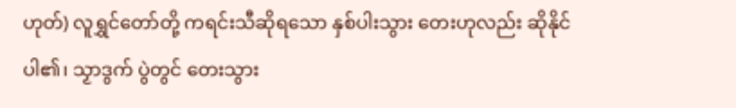ဟုတ်) လူရွှင်တော်တို့ ကရင်းသီဆိုရသော နှစ်ပါးသွား တေးဟုလည်း ဆိုနိုင်ပါ၏၊ သၟာဒွက် ပွဲတွင် တေးသွား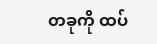တခုကို ထပ်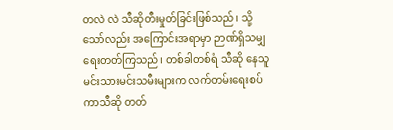တလဲ လဲ သီဆိုတီးမှုတ်ခြင်းဖြစ်သည်၊ သို့သော်လည်း အကြောင်းအရာမှာ ဉာဏ်ရှိသမျှရေးတတ်ကြသည်၊ တစ်ခါတစ်ရံ သီဆို နေသူမင်းသားမင်းသမီးများက လက်တမ်းရေးစပ်ကာသီဆို တတ်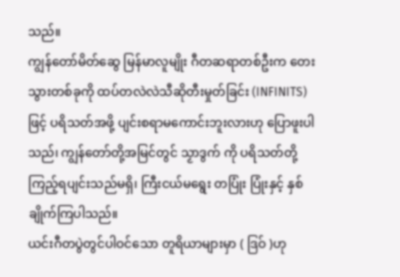သည်။
ကျွန်တော်မိတ်ဆွေ မြန်မာလူမျိုး ဂီတဆရာတစ်ဦးက တေးသွားတစ်ခုကို ထပ်တလဲလဲသီဆိုတီးမှုတ်ခြင်း (INFINITS) ဖြင့် ပရိသတ်အဖို့ ပျင်းစရာမကောင်းဘူးလားဟု ပြောဖူးပါသည်၊ ကျွန်တော်တို့အမြင်တွင် သၟာဒွက် ကို ပရိသတ်တို့ ကြည့်ရပျင်းသည်မရှိ၊ ကြီးငယ်မရွေး တပြုံး ပြုံးနှင့် နှစ်ချိုက်ကြပါသည်။
ယင်းဂီတပွဲတွင်ပါဝင်သော တူရိယာများမှာ ( ဒြဝ် )ဟု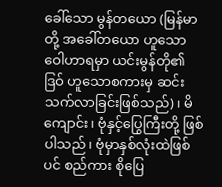ခေါ်သော မွန်တယော (မြန်မာ တို့ အခေါ်တယော ဟူသောဝေါဟာရမှာ ယင်းမွန်တို၏ ဒြဝ် ဟူသောစကားမှ ဆင်းသက်လာခြင်းဖြစ်သည်)၊ မိကျောင်း၊ ဗုံနှင့်ပြွေကြီးတို့ ဖြစ်ပါသည်၊ ဗုံမှာနှစ်လုံးထဲဖြစ်ပင် စည်ကား စိုပြေ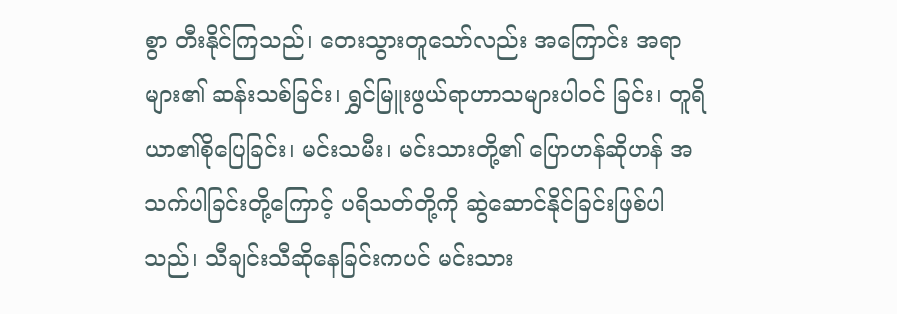စွာ တီးနိုင်ကြသည်၊ တေးသွားတူသော်လည်း အကြောင်း အရာများ၏ ဆန်းသစ်ခြင်း၊ ရွှင်မြူးဖွယ်ရာဟာသများပါဝင် ခြင်း၊ တူရိယာ၏စိုပြေခြင်း၊ မင်းသမီး၊ မင်းသားတို့၏ ပြောဟန်ဆိုဟန် အသက်ပါခြင်းတို့ကြောင့် ပရိသတ်တို့ကို ဆွဲဆောင်နိုင်ခြင်းဖြစ်ပါသည်၊ သီချင်းသီဆိုနေခြင်းကပင် မင်းသား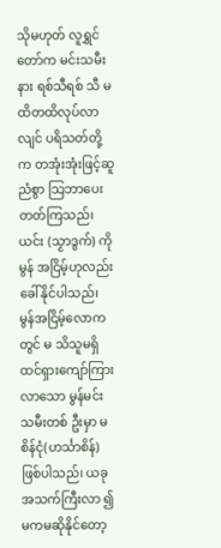သိုမဟုတ် လူရွှင်တော်က မင်းသမီးနား ရစ်သီရစ် သီ မထိတထိလုပ်လာလျင် ပရိသတ်တို့က တအုံးအုံးဖြင့်ဆူ ညံစွာ သြဘာပေးတတ်ကြသည်၊ ယင်း (သၟာဒွက်) ကိုမွန် အငြိမ့်ဟုလည်း ခေါ်နိုင်ပါသည်၊ မွန်အငြိမ့်လောကတွင် မ သိသူမရှိ ထင်ရှားကျော်ကြားလာသော မွန်မင်းသမီးတစ် ဦးမှာ မစိန်ငုံ(ဟင်္သာစိန်) ဖြစ်ပါသည်၊ ယခုအသက်ကြီးလာ ၍ မကမဆိုနိုင်တော့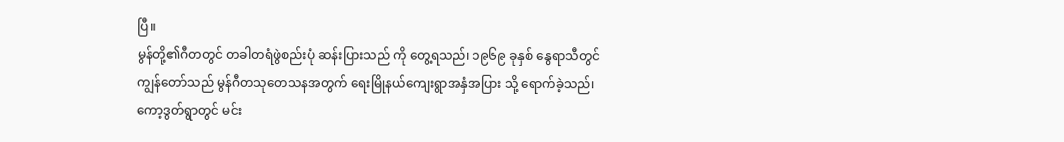ပြီ။
မွန်တို့၏ဂီတတွင် တခါတရံဖွဲစည်းပုံ ဆန်းပြားသည် ကို တွေ့ရသည်၊ ၁၉၆၉ ခုနှစ် နွေရာသီတွင် ကျွန်တော်သည် မွန်ဂီတသုတေသနအတွက် ရေးမြိုနယ်ကျေးရွာအနှံအပြား သို့ ရောက်ခဲ့သည်၊ ကော့ဒွတ်ရွာတွင် မင်း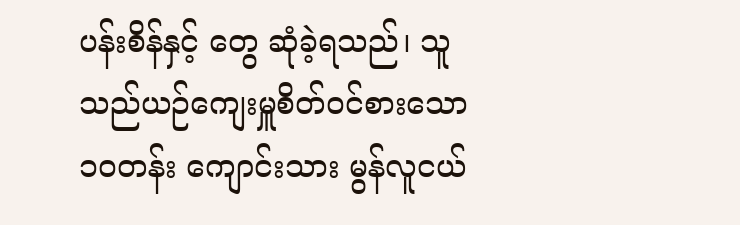ပန်းစိန်နှင့် တွေ ဆုံခဲ့ရသည်၊ သူသည်ယဉ်ကျေးမှူစိတ်ဝင်စားသော ၁ဝတန်း ကျောင်းသား မွန်လူငယ်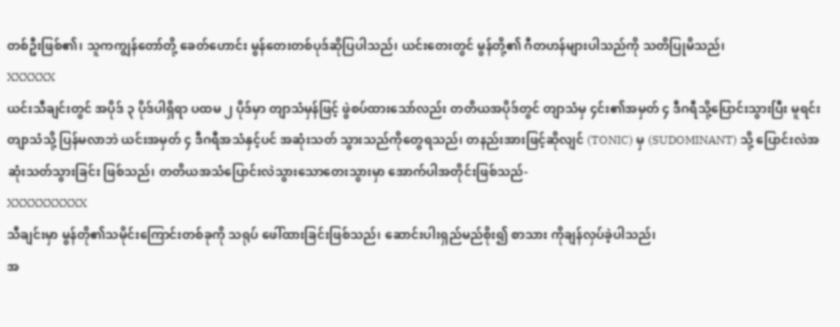တစ်ဦးဖြစ်၏၊ သူကကျွန်တော်တို့ ခေတ်ဟောင်း မွန်တေးတစ်ပုဒ်ဆိုပြပါသည်၊ ယင်းတေးတွင် မွန်တို့၏ ဂီတဟန်များပါသည်ကို သတိပြုမိသည်၊
XXXXXX
ယင်းသီချင်းတွင် အပိုဒ် ၃ ပိုဒ်ပါရှိရာ ပထမ ၂ ပိုဒ်မှာ တျာသံမှန်ဖြင့် ဖွဲစပ်ထားသော်လည်း တတိယအပိုဒ်တွင် တျာသံမှ ၄င်း၏အမှတ် ၄ ဒီဂရီသို့ပြောင်းသွားပြီး မူရင်းတျာသံသို့ ပြန်မလာဘဲ ယင်းအမှတ် ၄ ဒီဂရီအသံနှင့်ပင် အဆုံးသတ် သွားသည်ကိုတွေရသည်၊ တနည်းအားဖြင့်ဆိုလျင် (TONIC) မှ (SUDOMINANT) သို့ ပြောင်းလဲအဆုံးသတ်သွားခြင်း ဖြစ်သည်၊ တတိယအသံပြောင်းလဲသွားသောတေးသွားမှာ အောက်ပါအတိုင်းဖြစ်သည်-
XXXXXXXXXX
သီချင်းမှာ မွန်တို၏သမိုင်းကြောင်းတစ်ခုကို သရုပ် ဖေါ်ထားခြင်းဖြစ်သည်၊ ဆောင်းပါးရှည်မည်စိုး၍ စာသား ကိုချန်လှပ်ခဲ့ပါသည်၊
အ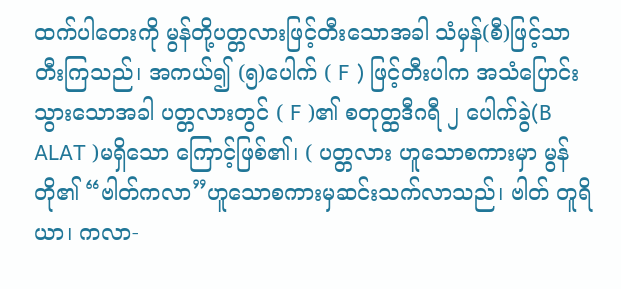ထက်ပါတေးကို မွန်တို့ပတ္တလားဖြင့်တီးသောအခါ သံမှန်(စီ)ဖြင့်သာ တီးကြသည်၊ အကယ်၍ (၅)ပေါက် ( F ) ဖြင့်တီးပါက အသံပြောင်းသွားသောအခါ ပတ္တလားတွင် ( F )၏ စတုတ္ထဒီဂရီ ၂ ပေါက်ခွဲ(B ALAT )မရှိသော ကြောင့်ဖြစ်၏၊ ( ပတ္တလား ဟူသောစကားမှာ မွန်တို၏ “ဗါတ်ကလာ”ဟူသောစကားမှဆင်းသက်လာသည်၊ ဗါတ် တူရိယာ၊ ကလာ-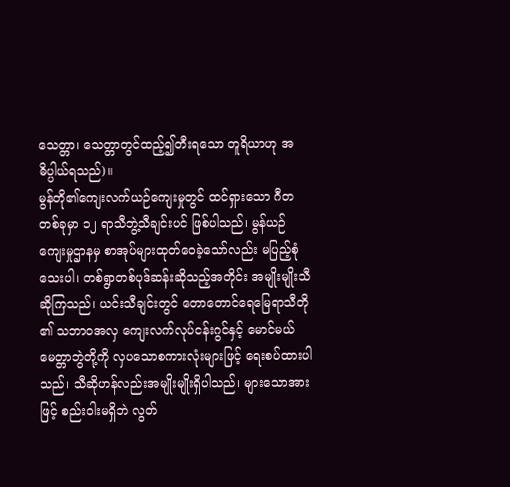သေတ္တာ၊ သေတ္တာတွင်ထည့်၍တီးရသော တူရိယာဟု အဓိပ္ပါယ်ရသည်)။
မွန်တို၏ကျေးလက်ယဉ်ကျေးမှုတွင် ထင်ရှားသော ဂီတတစ်ခုမှာ ၁၂ ရာသီဘွဲ့သီချင်းပင် ဖြစ်ပါသည်၊ မွန်ယဉ် ကျေးမှုဌာနမှ စာအုပ်များထုတ်ဝေခဲ့သော်လည်း မပြည့်စုံ သေးပါ၊ တစ်ရွာတစ်ပုဒ်ဆန်းဆိုသည့်အတိုင်း အမျိုးမျိုးသီ ဆိုကြသည်၊ ယင်းသီချင်းတွင် တောတောင်ရေမြေရာသီတို ၏ သဘာဝအလှ ကျေးလက်လုပ်ငန်းဂွင်နှင့် မောင်မယ် မေတ္တာဘွဲတို့ကို လှပသောစကားလုံးများဖြင့် ရေးစပ်ထားပါ သည်၊ သီဆိုဟန်လည်းအမျိုးမျိုးရှိပါသည်၊ များသောအား ဖြင့် စည်းဝါးမရှိဘဲ လွတ်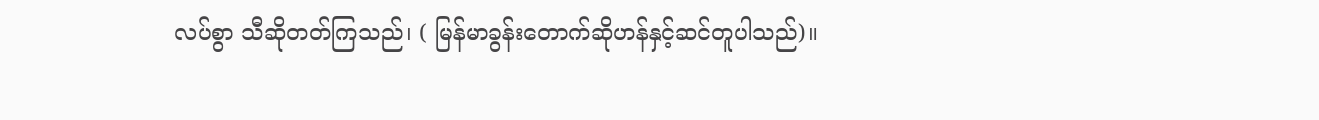လပ်စွာ သီဆိုတတ်ကြသည်၊ ( မြန်မာခွန်းတောက်ဆိုဟန်နှင့်ဆင်တူပါသည်)။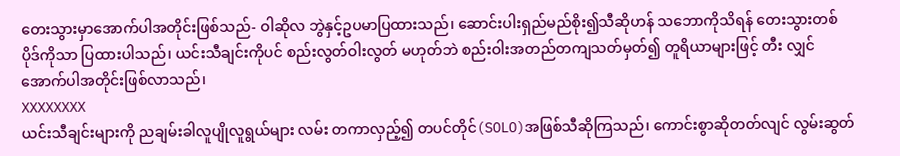တေးသွားမှာအောက်ပါအတိုင်းဖြစ်သည်- ဝါဆိုလ ဘွဲနှင့်ဥပမာပြထားသည်၊ ဆောင်းပါးရှည်မည်စိုး၍သီဆိုဟန် သဘောကိုသိရန် တေးသွားတစ်ပိုဒ်ကိုသာ ပြထားပါသည်၊ ယင်းသီချင်းကိုပင် စည်းလွတ်ဝါးလွတ် မဟုတ်ဘဲ စည်းဝါးအတည်တကျသတ်မှတ်၍ တူရိယာများဖြင့် တီး လျှင် အောက်ပါအတိုင်းဖြစ်လာသည်၊
XXXXXXXX
ယင်းသီချင်းများကို ညချမ်းခါလူပျိုလူရွယ်များ လမ်း တကာလှည့်၍ တပင်တိုင်(SOLO)အဖြစ်သီဆိုကြသည်၊ ကောင်းစွာဆိုတတ်လျင် လွမ်းဆွတ်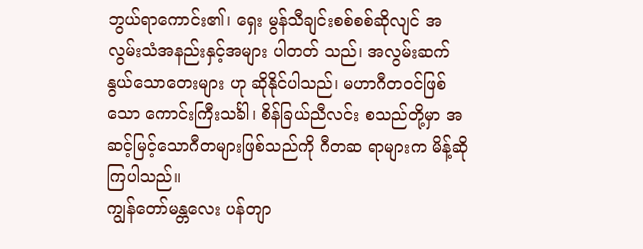ဘွယ်ရာကောင်း၏၊ ရှေး မွန်သီချင်းစစ်စစ်ဆိုလျင် အလွမ်းသံအနည်းနှင့်အများ ပါတတ် သည်၊ အလွမ်းဆက်နွယ်သောတေးများ ဟု ဆိုနိုင်ပါသည်၊ မဟာဂီတဝင်ဖြစ်သော ကောင်းကြီးသင်္ခါ၊ စိန်ခြယ်ညီလင်း စသည်တို့မှာ အဆင့်မြင့်သောဂီတများဖြစ်သည်ကို ဂီတဆ ရာများက မိန့်ဆိုကြပါသည်။
ကျွန်တော်မန္တလေး ပန်တျာ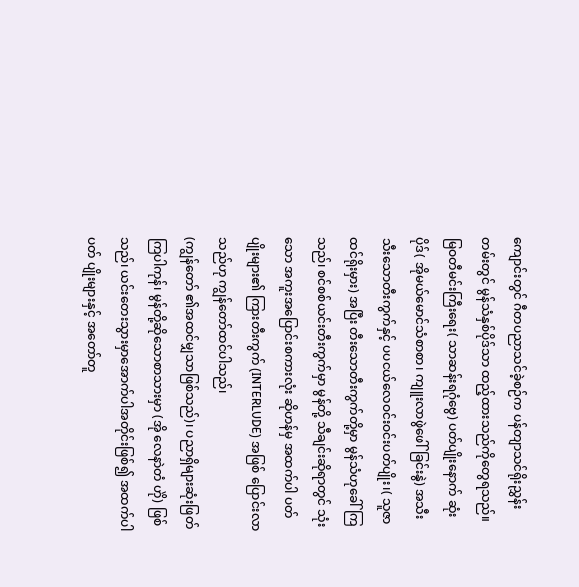ကျောင်းတွင် ဂီတပညာသင်ခဲ့စဉ်က ပန်တျာသင်ရိုးညွှန်း တမ်းတွင် မွန်သံနှစ်ပိုဒ်သာ ထည့်ထားသည်ကိုတွေရသည်။ မြဝတီမင်းကြီးရေး( သာဆန်းရဂုံဗွေ) ပတ်ပျိုးနောက် ဆုံးပိုဒ်( အိုမယ်မောင်သံစာစာ၊ ကျူးလာဖွဲဖေါ်ခြင်းနွဲ) အသီး သီးသောတီးကွက်နှင့် ပပငယ်လေဝင်းဝင်းပတ်ပျိုး၊( သူဇာ ထင်ရိုးမှား) အပြီး တီးသောတီးကွက်တို့မှာ မွန်သံဟုခေါ် ကြသည်၊ စင်စစ်ယင်းတီးကွက်မှာ မွန်တို့ သီချင်းဆိုရာတွင် သုံးသော အကူးအပြောင်းစကားလုံး ဆိုဟန်မှ အထက်ပါ ပတ်ပျိုးများ၏ ကြားတီးကွက် (INTERLUDE) အဖြစ် ပြောင်းလာသည်ဟု ကျွန်တော်ထင်ပါသည်၊
(ကျွန်တော် ၏အထင်မျှသာဖြစ်သည်)၊ ပညာရှိများဆုံးဖြတ်ကြပါကုန်၊ မွန်တို့ဆိုသောစာသားမှာ (အို လေနာဲတံ ဟိုဲ) ဖြစ်သည်၊ ယင်းတေးသွားမှာအောက်ပါအတိုင်းဖြစ်၍ အထက်ပါပတ် ပျိုးများနှင့် အတော်တူ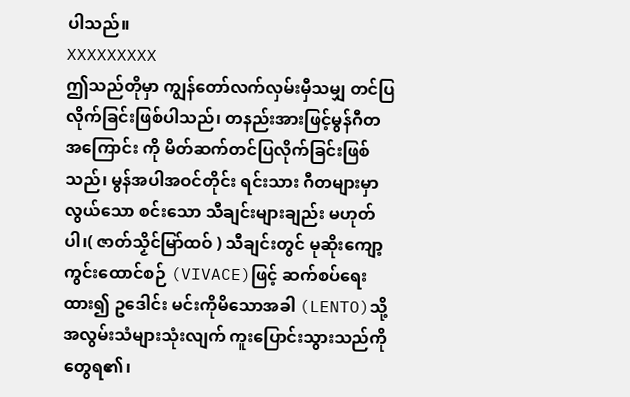ပါသည်။
XXXXXXXXX
ဤသည်တိုမှာ ကျွန်တော်လက်လှမ်းမှီသမျှ တင်ပြ လိုက်ခြင်းဖြစ်ပါသည်၊ တနည်းအားဖြင့်မွန်ဂီတအကြောင်း ကို မိတ်ဆက်တင်ပြလိုက်ခြင်းဖြစ်သည်၊ မွန်အပါအဝင်တိုင်း ရင်းသား ဂီတများမှာ လွယ်သော စင်းသော သီချင်းများချည်း မဟုတ်ပါ၊( ဇာတ်သၟိင်မြာ်ထဝ် ) သီချင်းတွင် မုဆိုးကျော့ကွင်းထောင်စဉ် (VIVACE)ဖြင့် ဆက်စပ်ရေးထား၍ ဥဒေါင်း မင်းကိုမိသောအခါ (LENTO)သို့ အလွမ်းသံများသုံးလျက် ကူးပြောင်းသွားသည်ကို တွေရ၏၊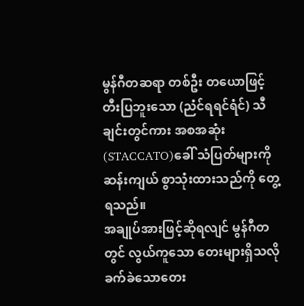မွန်ဂီတဆရာ တစ်ဦး တယောဖြင့်တီးပြဘူးသော (ညံင်ရရင်ရံင်) သီချင်းတွင်ကား အစအဆုံး (STACCATO)ခေါ် သံပြတ်များကို ဆန်းကျယ် စွာသုံးထားသည်ကို တွေ့ရသည်။
အချုပ်အားဖြင့်ဆိုရလျင် မွန်ဂီတတွင် လွယ်ကူသော တေးများရှိသလို ခက်ခဲသောတေး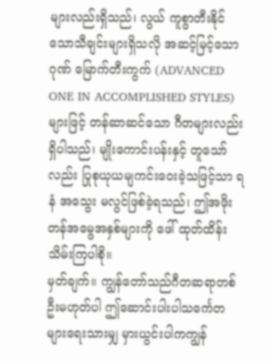များလည်းရှိသည်၊ လွယ် ကူစွာတီးနိုင်သောသီချင်းများရှိသလို အဆင့်မြင့်သော ဂုဏ် မြောက်တီးကွက် (ADVANCED ONE IN ACCOMPLISHED STYLES) များဖြင့် တန်ဆာဆင်သော ဂီတများလည်းရှိပါသည်၊ မျိုးကောင်းပန်းနှင့် တူသော် လည်း ပြုစုယုယမျကင်းဝေးခဲ့သဖြင့်သာ ရနံ အသွေး မလွင်ဖြစ်ခဲ့ရသည်၊ ဤအဖိုးတန်အမွေအနှစ်များကို ဖေါ် ထုတ်ထိန်းသိမ်းကြပါစို။
မှတ်ချက်။ ကျွန်တော်သည်ဂီတဆရာတစ်ဦးမဟုတ်ပါ ဤဆောင်းပါးပါသင်္ကေတများရေးသားမျှ မှားယွင်းပါကကျွန်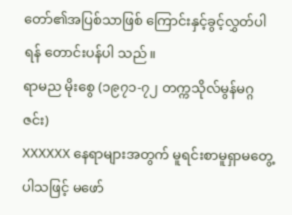တော်၏အပြစ်သာဖြစ် ကြောင်းနှင့်ခွင့်လွှတ်ပါရန် တောင်းပန်ပါ သည်။
ရာမည မိုးစွေ (၁၉၇၁-၇၂ တက္ကသိုလ်မွန်မဂ္ဂဇင်း)
XXXXXX နေရာများအတွက် မူရင်းစာမူရှာမတွေ့ပါသဖြင့် မဖော်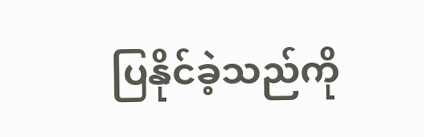ပြနိုင်ခဲ့သည်ကို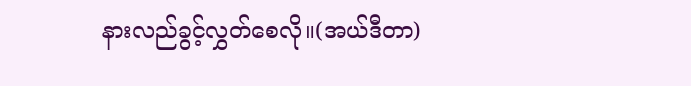နားလည်ခွင့်လွှတ်စေလို။(အယ်ဒီတာ)